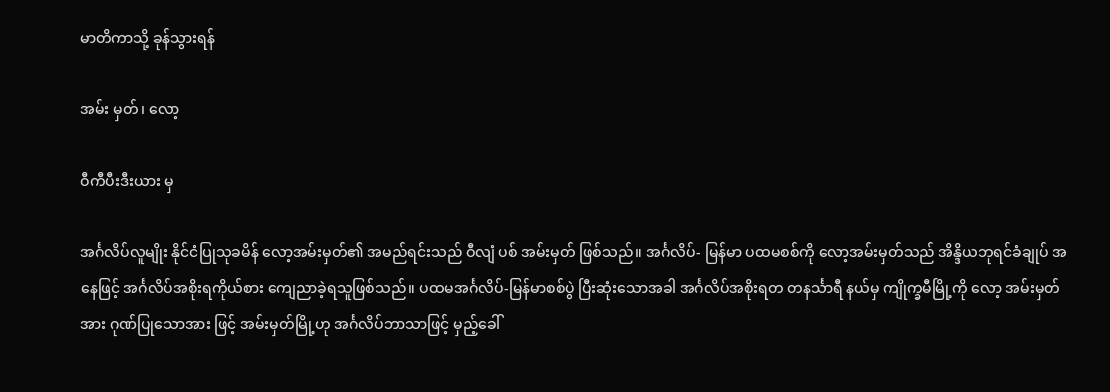မာတိကာသို့ ခုန်သွားရန်

အမ်း မှတ်၊ လော့

ဝီကီပီးဒီးယား မှ

အင်္ဂလိပ်လူမျိုး နိုင်ငံပြုသုခမိန် လော့အမ်းမှတ်၏ အမည်ရင်းသည် ဝီလျံ ပစ် အမ်းမှတ် ဖြစ်သည်။ အင်္ဂလိပ်- မြန်မာ ပထမစစ်ကို လော့အမ်းမှတ်သည် အိန္ဒိယဘုရင်ခံချုပ် အနေဖြင့် အင်္ဂလိပ်အစိုးရကိုယ်စား ကျေညာခဲ့ရသူဖြစ်သည်။ ပထမအင်္ဂလိပ်-မြန်မာစစ်ပွဲ ပြီးဆုံးသောအခါ အင်္ဂလိပ်အစိုးရတ တနင်္သာရီ နယ်မှ ကျိုက္ခမီမြို့ကို လော့ အမ်းမှတ်အား ဂုဏ်ပြုသောအား ဖြင့် အမ်းမှတ်မြို့ဟု အင်္ဂလိပ်ဘာသာဖြင့် မှည့်ခေါ်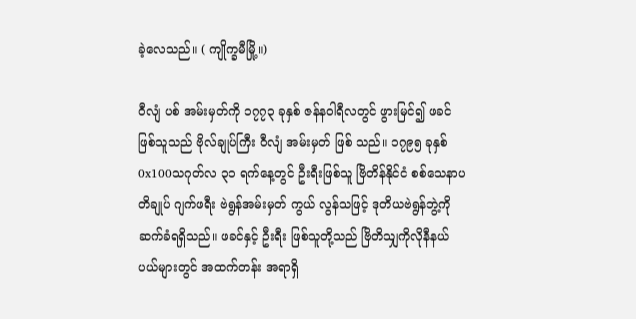ခဲ့လေသည်။ ( ကျိုက္ခမီမြို့။)

ဝီလျံ ပစ် အမ်းမှတ်ကို ၁၇၇၃ ခုနှစ် ဇန်နဝါရီလတွင် ဖွားမြင်၍ ဖခင်ဖြစ်သူသည် ဗိုလ်ချုပ်ကြီး ဝီလျံ အမ်းမှတ် ဖြစ် သည်။ ၁၇၉၅ ခုနှစ် 0x100သဂုတ်လ ၃၁ ရက်နေ့တွင် ဦးရီးဖြစ်သူ ဗြိတိန်နိုင်ငံ စစ်သေနာပတိချုပ် ဂျက်ဖရီး ဗဲရွန်အမ်းမှတ် ကွယ် လွန်သဖြင့် ဒုတိယဗဲရွန်ဘွဲ့ကို ဆက်ခံရရှိသည်။ ဖခင်နှင့် ဦးရီး ဖြစ်သူတို့သည် ဗြိတိသျှကိုလိုနီနယ်ပယ်များတွင် အထက်တန်း အရာရှိ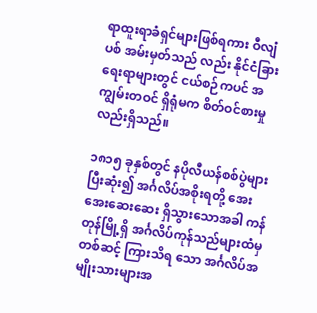ရာထူးရာခံရှင်များဖြစ်ရကား ဝီလျံ ပစ် အမ်းမှတ်သည် လည်း နိုင်ငံခြားရေးရာများတွင် ငယ်စဉ်ကပင် အကျွမ်းတဝင် ရှိရုံမက စိတ်ဝင်စားမှုလည်းရှိသည်။

၁၈၁၅ ခုနှစ်တွင် နပိုလီယန်စစ်ပွဲများ ပြီးဆုံး၍ အင်္ဂလိပ်အစိုးရတို့ အေးအေးဆေးဆေး ရှိသွားသောအခါ ကန်တုန်မြို့ရှိ အင်္ဂလိပ်ကုန်သည်များထံမှတစ်ဆင့် ကြားသိရ သော အင်္ဂလိပ်အမျိုးသားများအ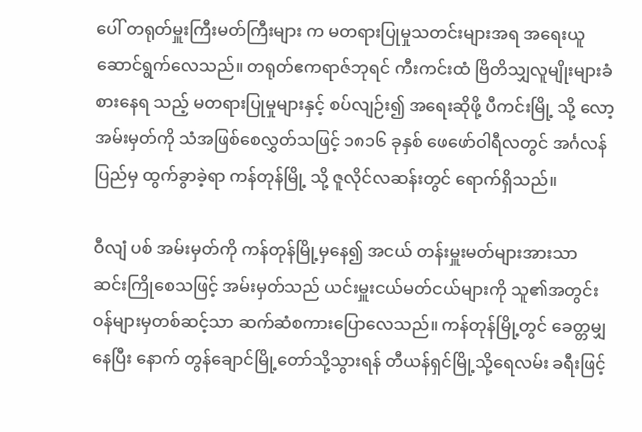ပေါ် တရုတ်မှူးကြီးမတ်ကြီးများ က မတရားပြုမှုသတင်းများအရ အရေးယူဆောင်ရွက်လေသည်။ တရုတ်ဧကရာဇ်ဘုရင် ကီးကင်းထံ ဗြိတိသျှလူမျိုးများခံစားနေရ သည့် မတရားပြုမှုများနှင့် စပ်လျဉ်း၍ အရေးဆိုဖို့ ပီကင်းမြို့ သို့ လော့အမ်းမှတ်ကို သံအဖြစ်စေလွှတ်သဖြင့် ၁၈၁၆ ခုနှစ် ဖေဖော်ဝါရီလတွင် အင်္ဂလန်ပြည်မှ ထွက်ခွာခဲ့ရာ ကန်တုန်မြို့ သို့ ဇူလိုင်လဆန်းတွင် ရောက်ရှိသည်။

ဝီလျံ ပစ် အမ်းမှတ်ကို ကန်တုန်မြို့မှနေ၍ အငယ် တန်းမှူးမတ်များအားသာ ဆင်းကြိုစေသဖြင့် အမ်းမှတ်သည် ယင်းမှူးငယ်မတ်ငယ်များကို သူ၏အတွင်းဝန်များမှတစ်ဆင့်သာ ဆက်ဆံစကားပြောလေသည်။ ကန်တုန်မြို့တွင် ခေတ္တမျှနေပြီး နောက် တွန်ချောင်မြို့တော်သို့သွားရန် တီယန်ရှင်မြို့သို့ရေလမ်း ခရီးဖြင့်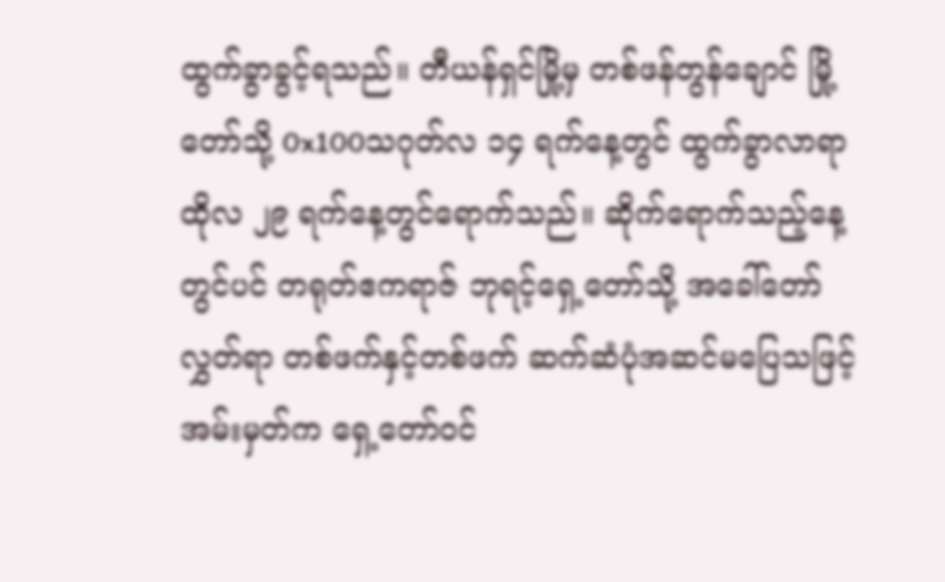ထွက်ခွာခွင့်ရသည်။ တီယန်ရှင်မြို့မှ တစ်ဖန်တွန်ချောင် မြို့တော်သို့ 0x100သဂုတ်လ ၁၄ ရက်နေ့တွင် ထွက်ခွာလာရာ ထိုလ ၂၉ ရက်နေ့တွင်ရောက်သည်။ ဆိုက်ရောက်သည့်နေ့တွင်ပင် တရုတ်ဧကရာဇ် ဘုရင့်ရှေ့တော်သို့ အခေါ်တော်လွှတ်ရာ တစ်ဖက်နှင့်တစ်ဖက် ဆက်ဆံပုံအဆင်မပြေသဖြင့် အမ်းမှတ်က ရှေ့တော်ဝင်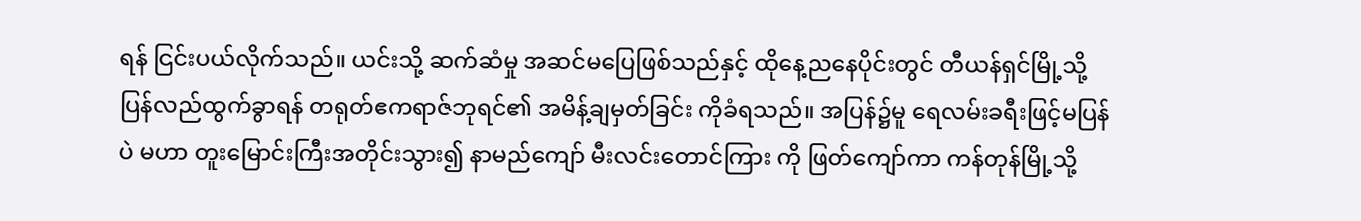ရန် ငြင်းပယ်လိုက်သည်။ ယင်းသို့ ဆက်ဆံမှု အဆင်မပြေဖြစ်သည်နှင့် ထိုနေ့ညနေပိုင်းတွင် တီယန်ရှင်မြို့သို့ ပြန်လည်ထွက်ခွာရန် တရုတ်ဧကရာဇ်ဘုရင်၏ အမိန့်ချမှတ်ခြင်း ကိုခံရသည်။ အပြန်၌မူ ရေလမ်းခရီးဖြင့်မပြန်ပဲ မဟာ တူးမြောင်းကြီးအတိုင်းသွား၍ နာမည်ကျော် မီးလင်းတောင်ကြား ကို ဖြတ်ကျော်ကာ ကန်တုန်မြို့သို့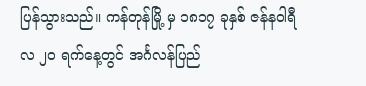ပြန်သွားသည်။ ကန်တုန်မြို့ မှ ၁၈၁၇ ခုနှစ် ဇန်နဝါရီလ ၂ဝ ရက်နေ့တွင် အင်္ဂလန်ပြည်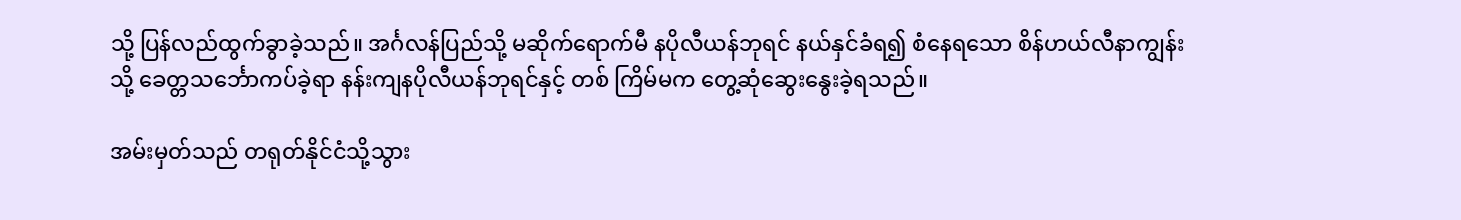သို့ ပြန်လည်ထွက်ခွာခဲ့သည်။ အင်္ဂလန်ပြည်သို့ မဆိုက်ရောက်မီ နပိုလီယန်ဘုရင် နယ်နှင်ခံရ၍ စံနေရသော စိန်ဟယ်လီနာကျွန်း သို့ ခေတ္တသင်္ဘောကပ်ခဲ့ရာ နန်းကျနပိုလီယန်ဘုရင်နှင့် တစ် ကြိမ်မက တွေ့ဆုံဆွေးနွေးခဲ့ရသည်။

အမ်းမှတ်သည် တရုတ်နိုင်ငံသို့သွား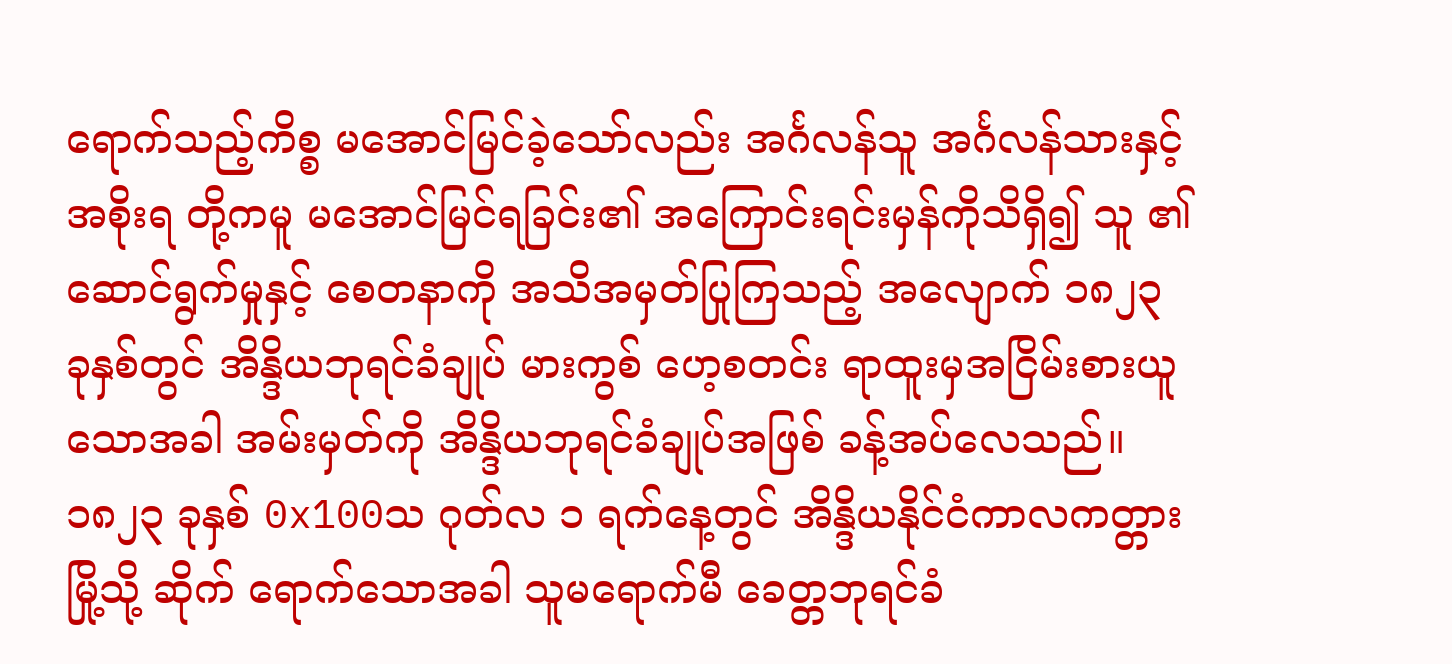ရောက်သည့်ကိစ္စ မအောင်မြင်ခဲ့သော်လည်း အင်္ဂလန်သူ အင်္ဂလန်သားနှင့် အစိုးရ တို့ကမူ မအောင်မြင်ရခြင်း၏ အကြောင်းရင်းမှန်ကိုသိရှိ၍ သူ ၏ဆောင်ရွက်မှုနှင့် စေတနာကို အသိအမှတ်ပြုကြသည့် အလျောက် ၁၈၂၃ ခုနှစ်တွင် အိန္ဒိယဘုရင်ခံချုပ် မားကွစ် ဟေ့စတင်း ရာထူးမှအငြိမ်းစားယူသောအခါ အမ်းမှတ်ကို အိန္ဒိယဘုရင်ခံချုပ်အဖြစ် ခန့်အပ်လေသည်။ ၁၈၂၃ ခုနှစ် 0x100သ ဂုတ်လ ၁ ရက်နေ့တွင် အိန္ဒိယနိုင်ငံကာလကတ္တားမြို့သို့ ဆိုက် ရောက်သောအခါ သူမရောက်မီ ခေတ္တဘုရင်ခံ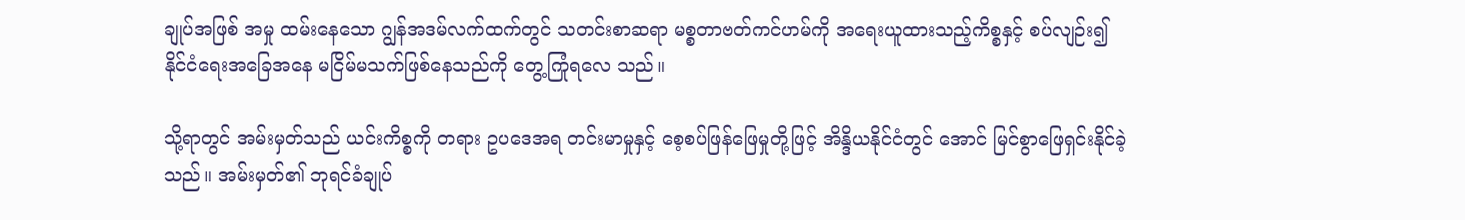ချုပ်အဖြစ် အမှု ထမ်းနေသော ဂျွန်အဒမ်လက်ထက်တွင် သတင်းစာဆရာ မစ္စတာဗတ်ကင်ဟမ်ကို အရေးယူထားသည့်ကိစ္စနှင့် စပ်လျဉ်း၍ နိုင်ငံရေးအခြေအနေ မငြိမ်မသက်ဖြစ်နေသည်ကို တွေ့ကြုံရလေ သည်။

သို့ရာတွင် အမ်းမှတ်သည် ယင်းကိစ္စကို တရား ဥပဒေအရ တင်းမာမှုနှင့် စေ့စပ်ဖြန်ဖြေမှုတို့ဖြင့် အိန္ဒိယနိုင်ငံတွင် အောင် မြင်စွာဖြေရှင်းနိုင်ခဲ့သည်။ အမ်းမှတ်၏ ဘုရင်ခံချုပ်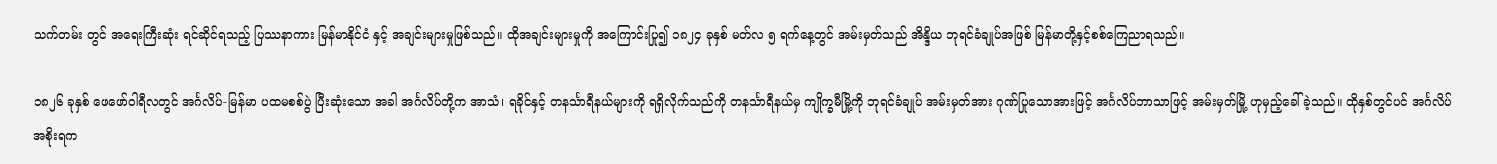သက်တမ်း တွင် အရေးကြီးဆုံး ရင်ဆိုင်ရသည့် ပြဿနာကား မြန်မာနိုင်ငံ နှင့် အချင်းများမှုဖြစ်သည်။ ထိုအချင်းများမှုကို အကြောင်းပြု၍ ၁၈၂၄ ခုနှစ် မတ်လ ၅ ရက်နေ့တွင် အမ်းမှတ်သည် အိန္ဒိယ ဘုရင်ခံချုပ်အဖြစ် မြန်မာတို့နှင့်စစ်ကြေညာရသည်။

၁၈၂၆ ခုနှစ် ဖေဖော်ဝါရီလတွင် အင်္ဂလိပ်-မြန်မာ ပထမစစ်ပွဲ ပြီးဆုံးသော အခါ အင်္ဂလိပ်တို့က အာသံ၊ ရခိုင်နှင့် တနင်္သာရီနယ်များကို ရရှိလိုက်သည်ကို တနင်္သာရီနယ်မှ ကျိုက္ခမီမြို့ကို ဘုရင်ခံချုပ် အမ်းမှတ်အား ဂုဏ်ပြုသောအားဖြင့် အင်္ဂလိပ်ဘာသာဖြင့် အမ်းမှတ်မြို့ ဟုမှည့်ခေါ်ခဲ့သည်။ ထိုနှစ်တွင်ပင် အင်္ဂလိပ်အစိုးရက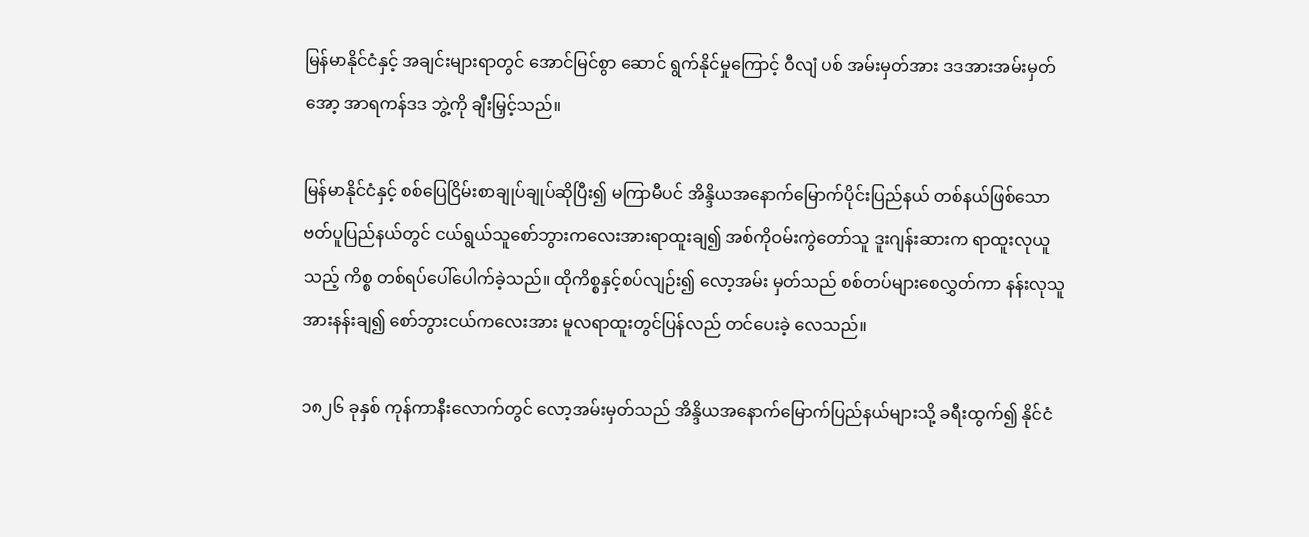မြန်မာနိုင်ငံနှင့် အချင်းများရာတွင် အောင်မြင်စွာ ဆောင် ရွက်နိုင်မှုကြောင့် ဝီလျံ ပစ် အမ်းမှတ်အား ဒဒအားအမ်းမှတ် အော့ အာရကန်ဒဒ ဘွဲ့ကို ချီးမြှင့်သည်။

မြန်မာနိုင်ငံနှင့် စစ်ပြေငြိမ်းစာချုပ်ချုပ်ဆိုပြီး၍ မကြာမီပင် အိန္ဒိယအနောက်မြောက်ပိုင်းပြည်နယ် တစ်နယ်ဖြစ်သော ဗတ်ပူပြည်နယ်တွင် ငယ်ရွယ်သူစော်ဘွားကလေးအားရာထူးချ၍ အစ်ကိုဝမ်းကွဲတော်သူ ဒူးဂျန်းဆားက ရာထူးလုယူသည့် ကိစ္စ တစ်ရပ်ပေါ်ပေါက်ခဲ့သည်။ ထိုကိစ္စနှင့်စပ်လျဉ်း၍ လော့အမ်း မှတ်သည် စစ်တပ်များစေလွှတ်ကာ နန်းလုသူအားနန်းချ၍ စော်ဘွားငယ်ကလေးအား မူလရာထူးတွင်ပြန်လည် တင်ပေးခဲ့ လေသည်။

၁၈၂၆ ခုနှစ် ကုန်ကာနီးလောက်တွင် လော့အမ်းမှတ်သည် အိန္ဒိယအနောက်မြောက်ပြည်နယ်များသို့ ခရီးထွက်၍ နိုင်ငံ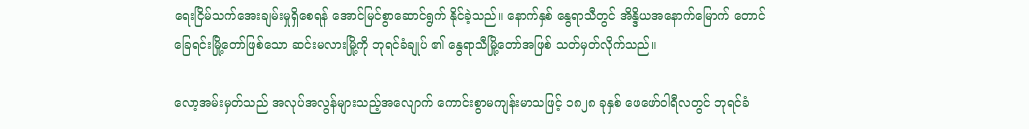ရေးငြိမ်သက်အေးချမ်းမှုရှိစေရန် အောင်မြင်စွာဆောင်ရွက် နိုင်ခဲ့သည်။ နောက်နှစ် နွေရာသီတွင် အိန္ဒိယအနောက်မြောက် တောင်ခြေရင်းမြို့တော်ဖြစ်သော ဆင်းမလားမြို့ကို ဘုရင်ခံချုပ် ၏ နွေရာသီမြို့တော်အဖြစ် သတ်မှတ်လိုက်သည်။

လော့အမ်းမှတ်သည် အလုပ်အလွန်များသည့်အလျောက် ကောင်းစွာမကျန်းမာသဖြင့် ၁၈၂၈ ခုနှစ် ဖေဖော်ဝါရီလတွင် ဘုရင်ခံ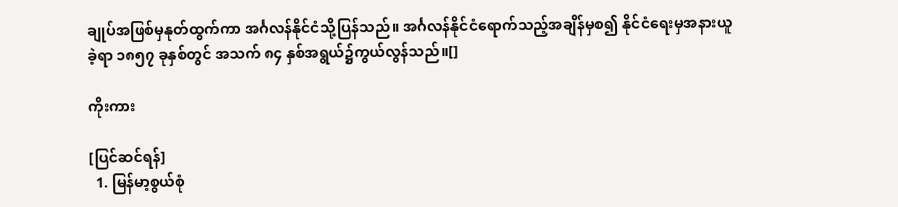ချုပ်အဖြစ်မှနုတ်ထွက်ကာ အင်္ဂလန်နိုင်ငံသို့ပြန်သည်။ အင်္ဂလန်နိုင်ငံရောက်သည့်အချိန်မှစ၍ နိုင်ငံရေးမှအနားယူခဲ့ရာ ၁၈၅၇ ခုနှစ်တွင် အသက် ၈၄ နှစ်အရွယ်၌ကွယ်လွန်သည်။[]

ကိုးကား

[ပြင်ဆင်ရန်]
  1. မြန်မာ့စွယ်စုံ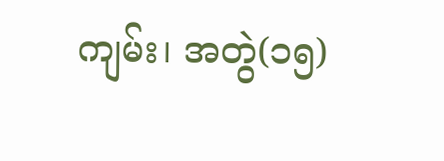ကျမ်း၊ အတွဲ(၁၅)